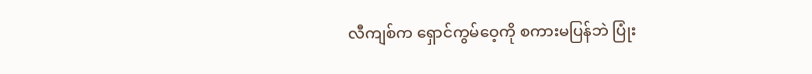လီကျစ်က ရှောင်ကွမ်ဝေ့ကို စကားမပြန်ဘဲ ပြုံး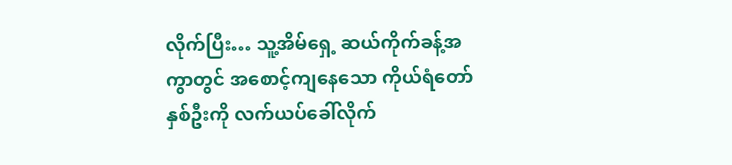လိုက်ပြီး… သူ့အိမ်ရှေ့ ဆယ်ကိုက်ခန့်အကွာတွင် အစောင့်ကျနေသော ကိုယ်ရံတော်နှစ်ဦးကို လက်ယပ်ခေါ်လိုက်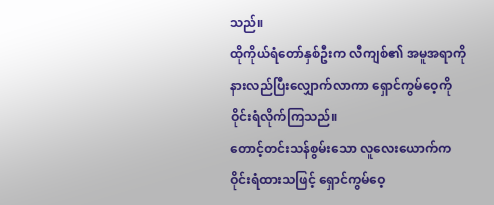သည်။
ထိုကိုယ်ရံတော်နှစ်ဦးက လီကျစ်၏ အမူအရာကိုနားလည်ပြီးလျှောက်လာကာ ရှောင်ကွမ်ဝေ့ကို ဝိုင်းရံလိုက်ကြသည်။
တောင့်တင်းသန်စွမ်းသော လူလေးယောက်ကဝိုင်းရံထားသဖြင့် ရှောင်ကွမ်ဝေ့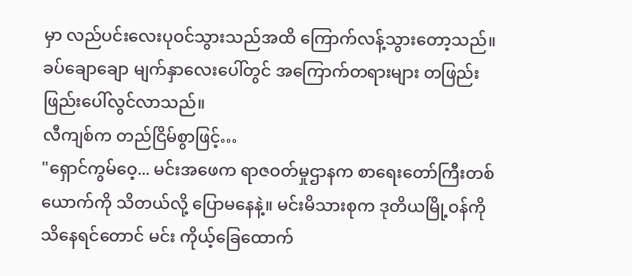မှာ လည်ပင်းလေးပုဝင်သွားသည်အထိ ကြောက်လန့်သွားတော့သည်။
ခပ်ချောချော မျက်နှာလေးပေါ်တွင် အကြောက်တရားများ တဖြည်းဖြည်းပေါ်လွင်လာသည်။
လီကျစ်က တည်ငြိမ်စွာဖြင့်…
"ရှောင်ကွမ်ဝေ့... မင်းအဖေက ရာဇဝတ်မှုဌာနက စာရေးတော်ကြီးတစ်ယောက်ကို သိတယ်လို့ ပြောမနေနဲ့။ မင်းမိသားစုက ဒုတိယမြို့ဝန်ကို သိနေရင်တောင် မင်း ကိုယ့်ခြေထောက်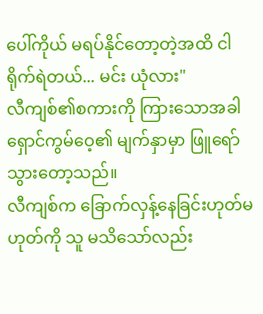ပေါ်ကိုယ် မရပ်နိုင်တော့တဲ့အထိ ငါ ရိုက်ရဲတယ်... မင်း ယုံလား"
လီကျစ်၏စကားကို ကြားသောအခါ ရှောင်ကွမ်ဝေ့၏ မျက်နှာမှာ ဖြူရော်သွားတော့သည်။
လီကျစ်က ခြောက်လှန့်နေခြင်းဟုတ်မဟုတ်ကို သူ မသိသော်လည်း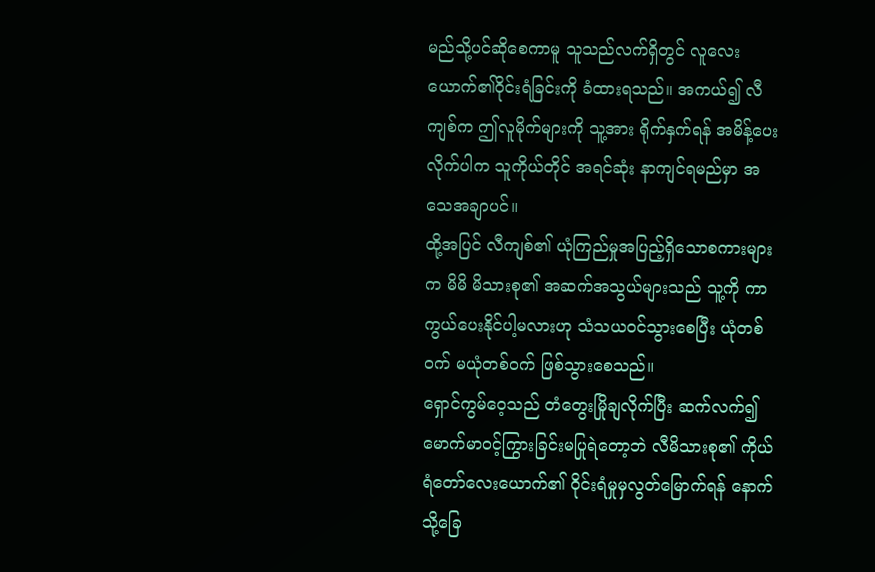မည်သို့ပင်ဆိုစေကာမူ သူသည်လက်ရှိတွင် လူလေးယောက်၏ဝိုင်းရံခြင်းကို ခံထားရသည်။ အကယ်၍ လီကျစ်က ဤလူမိုက်များကို သူ့အား ရိုက်နှက်ရန် အမိန့်ပေးလိုက်ပါက သူကိုယ်တိုင် အရင်ဆုံး နာကျင်ရမည်မှာ အသေအချာပင်။
ထို့အပြင် လီကျစ်၏ ယုံကြည်မှုအပြည့်ရှိသောစကားများက မိမိ မိသားစု၏ အဆက်အသွယ်များသည် သူ့ကို ကာကွယ်ပေးနိုင်ပါ့မလားဟု သံသယဝင်သွားစေပြီး ယုံတစ်ဝက် မယုံတစ်ဝက် ဖြစ်သွားစေသည်။
ရှောင်ကွမ်ဝေ့သည် တံတွေးမြိုချလိုက်ပြီး ဆက်လက်၍ မောက်မာဝင့်ကြွားခြင်းမပြုရဲတော့ဘဲ လီမိသားစု၏ ကိုယ်ရံတော်လေးယောက်၏ ဝိုင်းရံမှုမှလွတ်မြောက်ရန် နောက်သို့ခြေ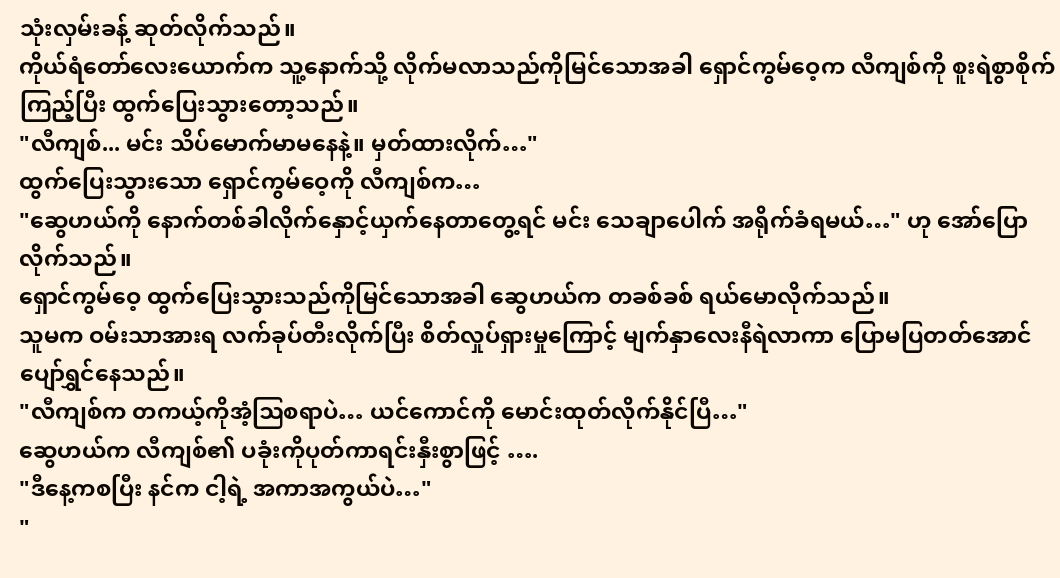သုံးလှမ်းခန့် ဆုတ်လိုက်သည်။
ကိုယ်ရံတော်လေးယောက်က သူ့နောက်သို့ လိုက်မလာသည်ကိုမြင်သောအခါ ရှောင်ကွမ်ဝေ့က လီကျစ်ကို စူးရဲစွာစိုက်ကြည့်ပြီး ထွက်ပြေးသွားတော့သည်။
"လီကျစ်... မင်း သိပ်မောက်မာမနေနဲ့။ မှတ်ထားလိုက်…"
ထွက်ပြေးသွားသော ရှောင်ကွမ်ဝေ့ကို လီကျစ်က…
"ဆွေဟယ်ကို နောက်တစ်ခါလိုက်နှောင့်ယှက်နေတာတွေ့ရင် မင်း သေချာပေါက် အရိုက်ခံရမယ်…" ဟု အော်ပြောလိုက်သည်။
ရှောင်ကွမ်ဝေ့ ထွက်ပြေးသွားသည်ကိုမြင်သောအခါ ဆွေဟယ်က တခစ်ခစ် ရယ်မောလိုက်သည်။
သူမက ဝမ်းသာအားရ လက်ခုပ်တီးလိုက်ပြီး စိတ်လှုပ်ရှားမှုကြောင့် မျက်နှာလေးနီရဲလာကာ ပြောမပြတတ်အောင် ပျော်ရွှင်နေသည်။
"လီကျစ်က တကယ့်ကိုအံ့ဩစရာပဲ… ယင်ကောင်ကို မောင်းထုတ်လိုက်နိုင်ပြီ…"
ဆွေဟယ်က လီကျစ်၏ ပခုံးကိုပုတ်ကာရင်းနှီးစွာဖြင့် ….
"ဒီနေ့ကစပြီး နင်က ငါ့ရဲ့ အကာအကွယ်ပဲ…"
"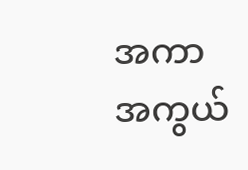အကာအကွယ်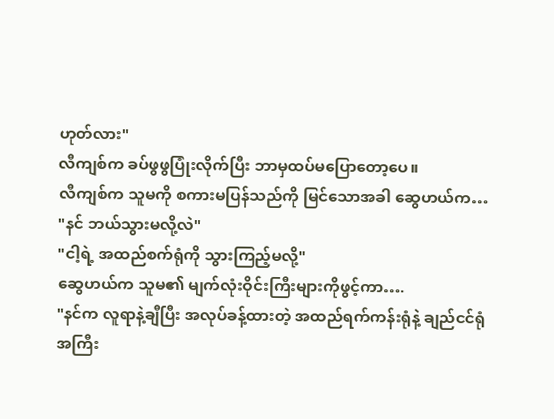ဟုတ်လား"
လီကျစ်က ခပ်ဖွဖွပြုံးလိုက်ပြီး ဘာမှထပ်မပြောတော့ပေ။
လီကျစ်က သူမကို စကားမပြန်သည်ကို မြင်သောအခါ ဆွေဟယ်က…
"နင် ဘယ်သွားမလို့လဲ"
"ငါ့ရဲ့ အထည်စက်ရုံကို သွားကြည့်မလို့"
ဆွေဟယ်က သူမ၏ မျက်လုံးဝိုင်းကြီးများကိုဖွင့်ကာ….
"နင်က လူရာနဲ့ချီပြီး အလုပ်ခန့်ထားတဲ့ အထည်ရက်ကန်းရုံနဲ့ ချည်ငင်ရုံ အကြီး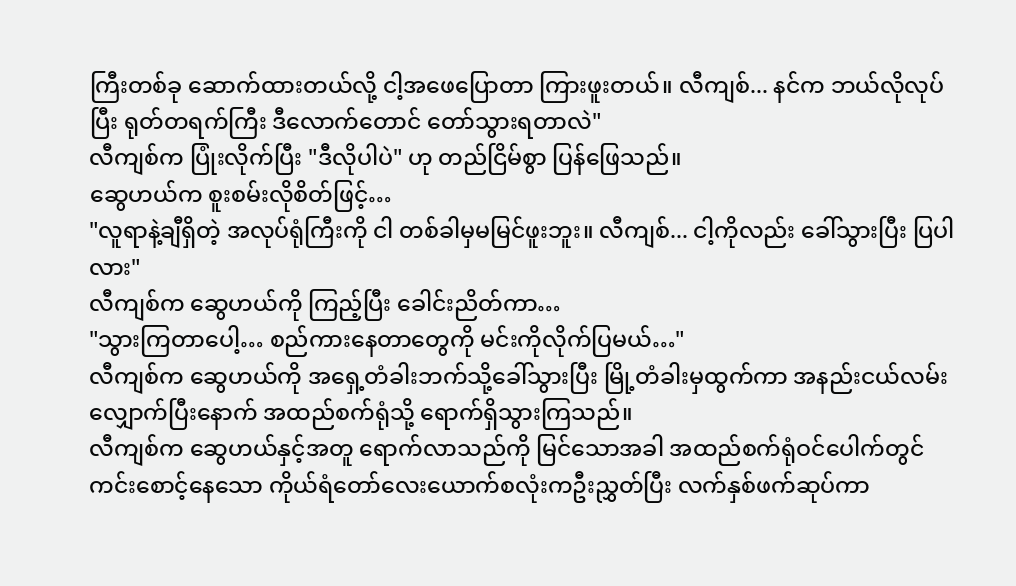ကြီးတစ်ခု ဆောက်ထားတယ်လို့ ငါ့အဖေပြောတာ ကြားဖူးတယ်။ လီကျစ်... နင်က ဘယ်လိုလုပ်ပြီး ရုတ်တရက်ကြီး ဒီလောက်တောင် တော်သွားရတာလဲ"
လီကျစ်က ပြုံးလိုက်ပြီး "ဒီလိုပါပဲ" ဟု တည်ငြိမ်စွာ ပြန်ဖြေသည်။
ဆွေဟယ်က စူးစမ်းလိုစိတ်ဖြင့်…
"လူရာနဲ့ချီရှိတဲ့ အလုပ်ရုံကြီးကို ငါ တစ်ခါမှမမြင်ဖူးဘူး။ လီကျစ်... ငါ့ကိုလည်း ခေါ်သွားပြီး ပြပါလား"
လီကျစ်က ဆွေဟယ်ကို ကြည့်ပြီး ခေါင်းညိတ်ကာ…
"သွားကြတာပေါ့… စည်ကားနေတာတွေကို မင်းကိုလိုက်ပြမယ်…"
လီကျစ်က ဆွေဟယ်ကို အရှေ့တံခါးဘက်သို့ခေါ်သွားပြီး မြို့တံခါးမှထွက်ကာ အနည်းငယ်လမ်းလျှောက်ပြီးနောက် အထည်စက်ရုံသို့ ရောက်ရှိသွားကြသည်။
လီကျစ်က ဆွေဟယ်နှင့်အတူ ရောက်လာသည်ကို မြင်သောအခါ အထည်စက်ရုံဝင်ပေါက်တွင် ကင်းစောင့်နေသော ကိုယ်ရံတော်လေးယောက်စလုံးကဦးညွှတ်ပြီး လက်နှစ်ဖက်ဆုပ်ကာ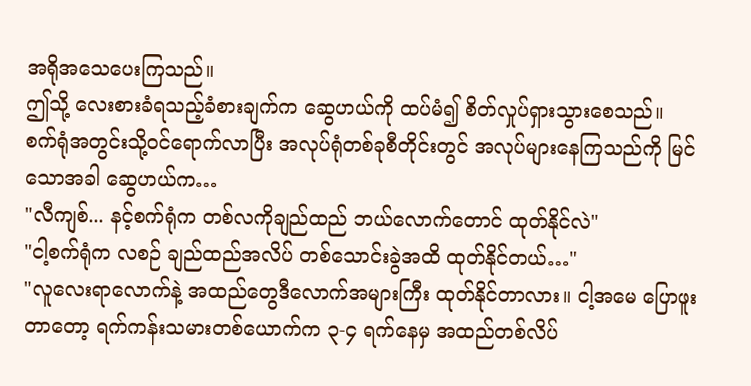အရိုအသေပေးကြသည်။
ဤသို့ လေးစားခံရသည့်ခံစားချက်က ဆွေဟယ်ကို ထပ်မံ၍ စိတ်လှုပ်ရှားသွားစေသည်။
စက်ရုံအတွင်းသို့ဝင်ရောက်လာပြီး အလုပ်ရုံတစ်ခုစီတိုင်းတွင် အလုပ်များနေကြသည်ကို မြင်သောအခါ ဆွေဟယ်က…
"လီကျစ်... နင့်စက်ရုံက တစ်လကိုချည်ထည် ဘယ်လောက်တောင် ထုတ်နိုင်လဲ"
"ငါ့စက်ရုံက လစဉ် ချည်ထည်အလိပ် တစ်သောင်းခွဲအထိ ထုတ်နိုင်တယ်…"
"လူလေးရာလောက်နဲ့ အထည်တွေဒီလောက်အများကြီး ထုတ်နိုင်တာလား။ ငါ့အမေ ပြောဖူးတာတော့ ရက်ကန်းသမားတစ်ယောက်က ၃-၄ ရက်နေမှ အထည်တစ်လိပ်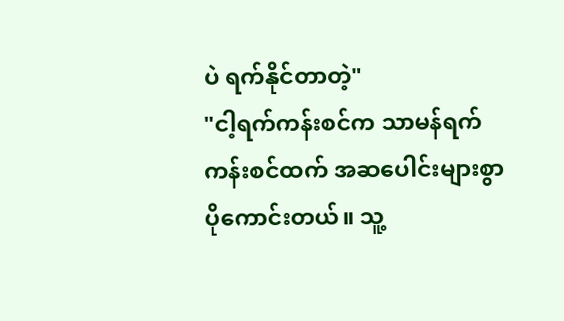ပဲ ရက်နိုင်တာတဲ့"
"ငါ့ရက်ကန်းစင်က သာမန်ရက်ကန်းစင်ထက် အဆပေါင်းများစွာပိုကောင်းတယ်။ သူ့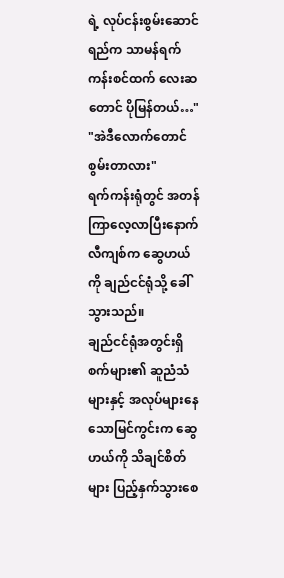ရဲ့ လုပ်ငန်းစွမ်းဆောင်ရည်က သာမန်ရက်ကန်းစင်ထက် လေးဆတောင် ပိုမြန်တယ်…"
"အဲဒီလောက်တောင် စွမ်းတာလား"
ရက်ကန်းရုံတွင် အတန်ကြာလေ့လာပြီးနောက် လီကျစ်က ဆွေဟယ်ကို ချည်ငင်ရုံသို့ ခေါ်သွားသည်။
ချည်ငင်ရုံအတွင်းရှိ စက်များ၏ ဆူညံသံများနှင့် အလုပ်များနေသောမြင်ကွင်းက ဆွေဟယ်ကို သိချင်စိတ်များ ပြည့်နှက်သွားစေ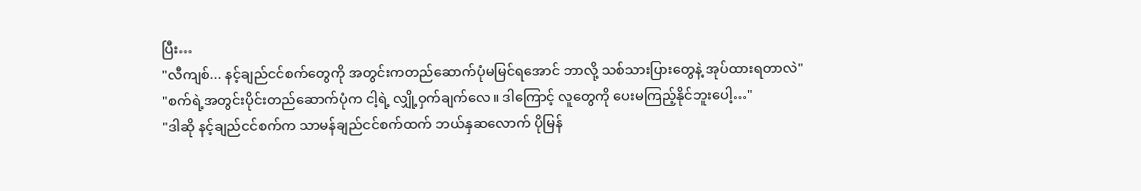ပြီး…
"လီကျစ်... နင့်ချည်ငင်စက်တွေကို အတွင်းကတည်ဆောက်ပုံမမြင်ရအောင် ဘာလို့ သစ်သားပြားတွေနဲ့ အုပ်ထားရတာလဲ"
"စက်ရဲ့အတွင်းပိုင်းတည်ဆောက်ပုံက ငါ့ရဲ့ လျှို့ဝှက်ချက်လေ။ ဒါကြောင့် လူတွေကို ပေးမကြည့်နိုင်ဘူးပေါ့…"
"ဒါဆို နင့်ချည်ငင်စက်က သာမန်ချည်ငင်စက်ထက် ဘယ်နှဆလောက် ပိုမြန်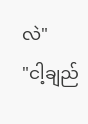လဲ"
"ငါ့ချည်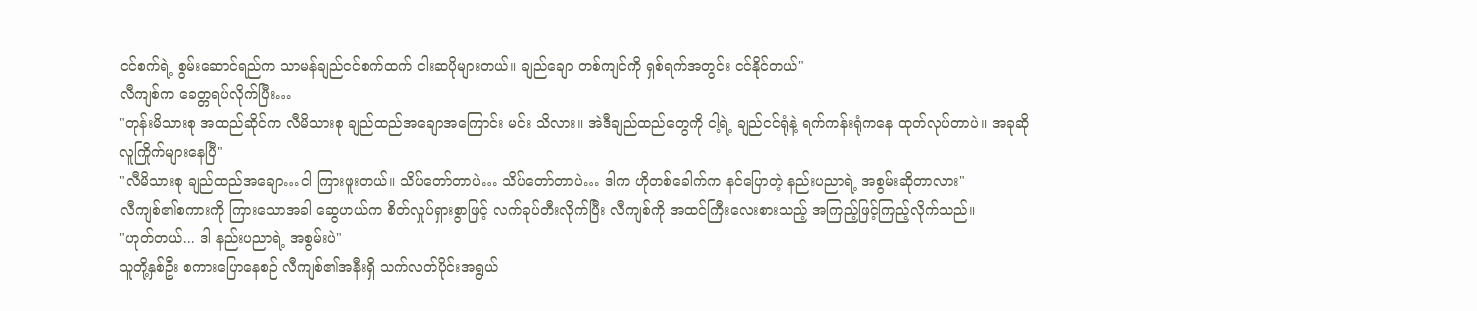ငင်စက်ရဲ့ စွမ်းဆောင်ရည်က သာမန်ချည်ငင်စက်ထက် ငါးဆပိုများတယ်။ ချည်ချော တစ်ကျင်ကို ရှစ်ရက်အတွင်း ငင်နိုင်တယ်"
လီကျစ်က ခေတ္တရပ်လိုက်ပြီး…
"တုန်းမိသားစု အထည်ဆိုင်က လီမိသားစု ချည်ထည်အချောအကြောင်း မင်း သိလား။ အဲဒီချည်ထည်တွေကို ငါ့ရဲ့ ချည်ငင်ရုံနဲ့ ရက်ကန်းရုံကနေ ထုတ်လုပ်တာပဲ။ အခုဆို လူကြိုက်များနေပြီ"
"လီမိသားစု ချည်ထည်အချော…ငါ ကြားဖူးတယ်။ သိပ်တော်တာပဲ… သိပ်တော်တာပဲ… ဒါက ဟိုတစ်ခေါက်က နင်ပြောတဲ့ နည်းပညာရဲ့ အစွမ်းဆိုတာလား"
လီကျစ်၏စကားကို ကြားသောအခါ ဆွေဟယ်က စိတ်လှုပ်ရှားစွာဖြင့် လက်ခုပ်တီးလိုက်ပြီး လီကျစ်ကို အထင်ကြီးလေးစားသည့် အကြည့်ဖြင့်ကြည့်လိုက်သည်။
"ဟုတ်တယ်... ဒါ နည်းပညာရဲ့ အစွမ်းပဲ"
သူတို့နှစ်ဦး စကားပြောနေစဉ် လီကျစ်၏အနီးရှိ သက်လတ်ပိုင်းအရွယ်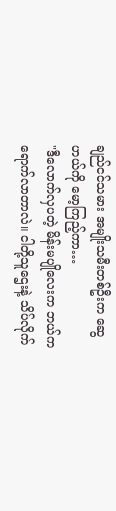ချည်ငင်သမား အမျိုးသမီးတစ်ဦးက ဆွေဟယ်ကို မော့ကြည့်ကာ…
"ဒီလောက်လှပတဲ့ မိန်းမပျိုလေးက ဘယ်ကရောက်လာတာလဲ။ ငါတို့သူဌေးနဲ့ သိပ်လိုက်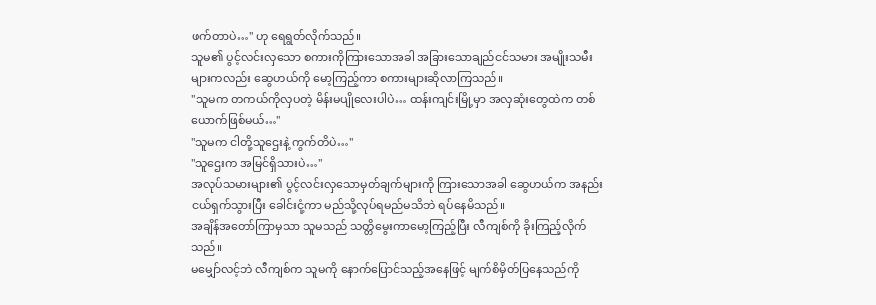ဖက်တာပဲ…" ဟု ရေရွတ်လိုက်သည်။
သူမ၏ ပွင့်လင်းလှသော စကားကိုကြားသောအခါ အခြားသောချည်ငင်သမား အမျိုးသမီးများကလည်း ဆွေဟယ်ကို မော့ကြည့်ကာ စကားများဆိုလာကြသည်။
"သူမက တကယ်ကိုလှပတဲ့ မိန်းမပျိုလေးပါပဲ… ထန်းကျင်းမြို့မှာ အလှဆုံးတွေထဲက တစ်ယောက်ဖြစ်မယ်…"
"သူမက ငါတို့သူဌေးနဲ့ ကွက်တိပဲ…"
"သူဌေးက အမြင်ရှိသားပဲ…"
အလုပ်သမားများ၏ ပွင့်လင်းလှသောမှတ်ချက်များကို ကြားသောအခါ ဆွေဟယ်က အနည်းငယ်ရှက်သွားပြီး ခေါင်းငုံ့ကာ မည်သို့လုပ်ရမည်မသိဘဲ ရပ်နေမိသည်။
အချိန်အတော်ကြာမှသာ သူမသည် သတ္တိမွေးကာမော့ကြည့်ပြီး လီကျစ်ကို ခိုးကြည့်လိုက်သည်။
မမျှော်လင့်ဘဲ လီကျစ်က သူမကို နောက်ပြောင်သည့်အနေဖြင့် မျက်စိမှိတ်ပြနေသည်ကို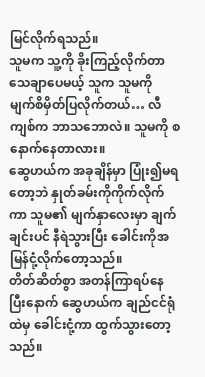မြင်လိုက်ရသည်။
သူမက သူ့ကို ခိုးကြည့်လိုက်တာသေချာပေမယ့် သူက သူမကို မျက်စိမှိတ်ပြလိုက်တယ်… လီကျစ်က ဘာသဘောလဲ။ သူမကို စနောက်နေတာလား။
ဆွေဟယ်က အခုချိန်မှာ ပြုံး၍မရတော့ဘဲ နှုတ်ခမ်းကိုကိုက်လိုက်ကာ သူမ၏ မျက်နှာလေးမှာ ချက်ချင်းပင် နီရဲသွားပြီး ခေါင်းကိုအမြန်ငုံ့လိုက်တော့သည်။
တိတ်ဆိတ်စွာ အတန်ကြာရပ်နေပြီးနောက် ဆွေဟယ်က ချည်ငင်ရုံထဲမှ ခေါင်းငုံ့ကာ ထွက်သွားတော့သည်။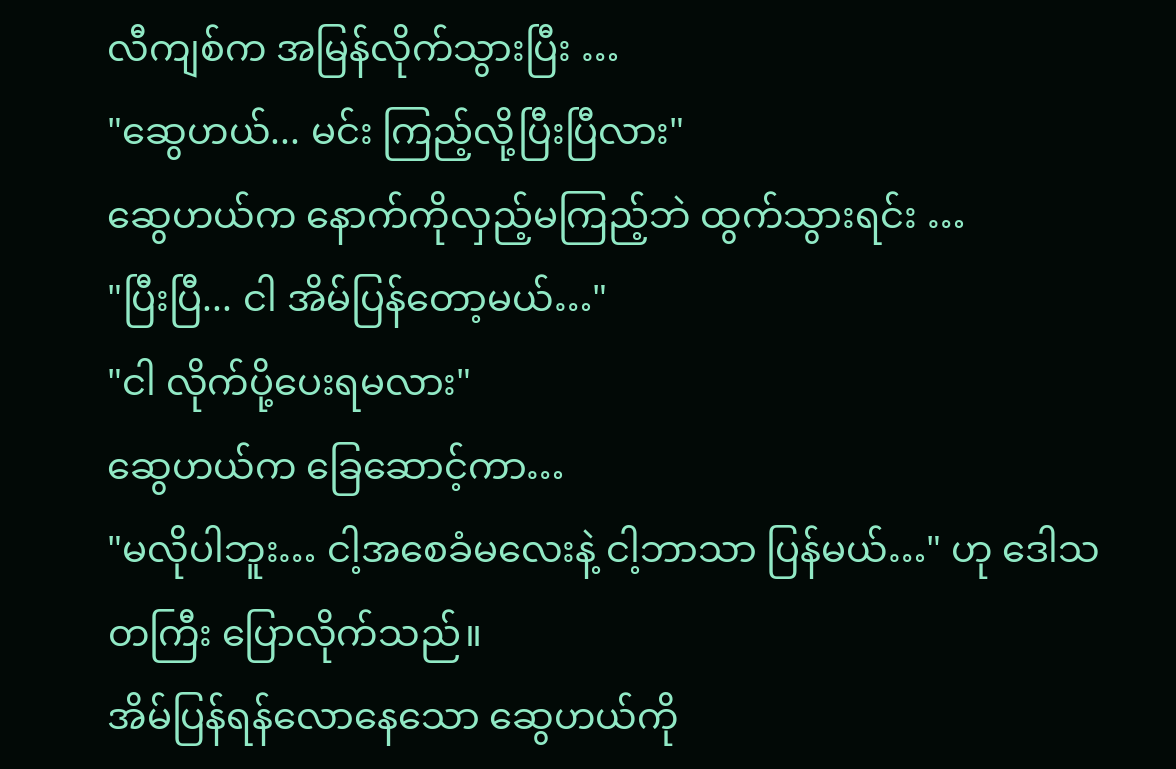လီကျစ်က အမြန်လိုက်သွားပြီး …
"ဆွေဟယ်... မင်း ကြည့်လို့ပြီးပြီလား"
ဆွေဟယ်က နောက်ကိုလှည့်မကြည့်ဘဲ ထွက်သွားရင်း …
"ပြီးပြီ... ငါ အိမ်ပြန်တော့မယ်…"
"ငါ လိုက်ပို့ပေးရမလား"
ဆွေဟယ်က ခြေဆောင့်ကာ…
"မလိုပါဘူး… ငါ့အစေခံမလေးနဲ့ ငါ့ဘာသာ ပြန်မယ်…" ဟု ဒေါသတကြီး ပြောလိုက်သည်။
အိမ်ပြန်ရန်လောနေသော ဆွေဟယ်ကို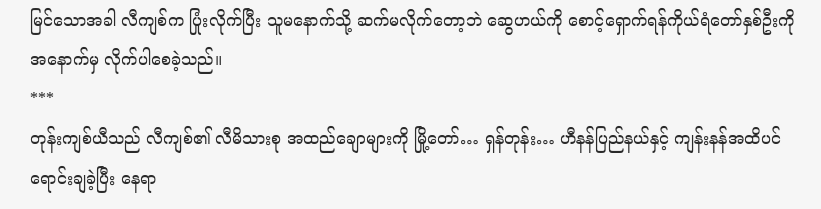မြင်သောအခါ လီကျစ်က ပြုံးလိုက်ပြီး သူမနောက်သို့ ဆက်မလိုက်တော့ဘဲ ဆွေဟယ်ကို စောင့်ရှောက်ရန်ကိုယ်ရံတော်နှစ်ဦးကို အနောက်မှ လိုက်ပါစေခဲ့သည်။
***
တုန်းကျစ်ယီသည် လီကျစ်၏ လီမိသားစု အထည်ချောများကို မြို့တော်… ရှန်တုန်း… ဟီနန်ပြည်နယ်နှင့် ကျန်းနန်အထိပင် ရောင်းချခဲ့ပြီး နေရာ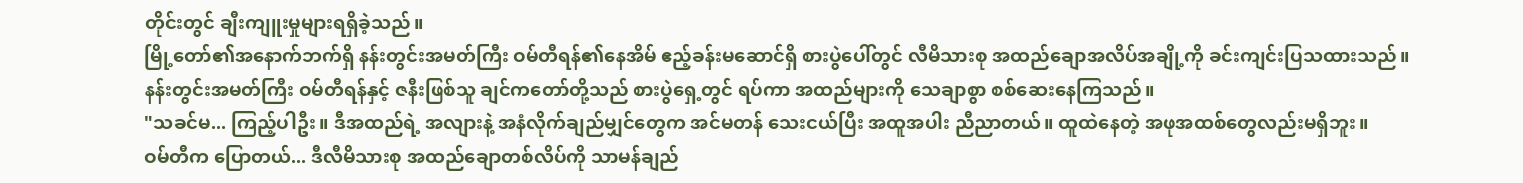တိုင်းတွင် ချီးကျူးမှုများရရှိခဲ့သည်။
မြို့တော်၏အနောက်ဘက်ရှိ နန်းတွင်းအမတ်ကြီး ဝမ်တီရန်၏နေအိမ် ဧည့်ခန်းမဆောင်ရှိ စားပွဲပေါ်တွင် လီမိသားစု အထည်ချောအလိပ်အချို့ကို ခင်းကျင်းပြသထားသည်။
နန်းတွင်းအမတ်ကြီး ဝမ်တီရန်နှင့် ဇနီးဖြစ်သူ ချင်ကတော်တို့သည် စားပွဲရှေ့တွင် ရပ်ကာ အထည်များကို သေချာစွာ စစ်ဆေးနေကြသည်။
"သခင်မ... ကြည့်ပါဦး။ ဒီအထည်ရဲ့ အလျားနဲ့ အနံလိုက်ချည်မျှင်တွေက အင်မတန် သေးငယ်ပြီး အထူအပါး ညီညာတယ်။ ထူထဲနေတဲ့ အဖုအထစ်တွေလည်းမရှိဘူး။
ဝမ်တီက ပြောတယ်... ဒီလီမိသားစု အထည်ချောတစ်လိပ်ကို သာမန်ချည်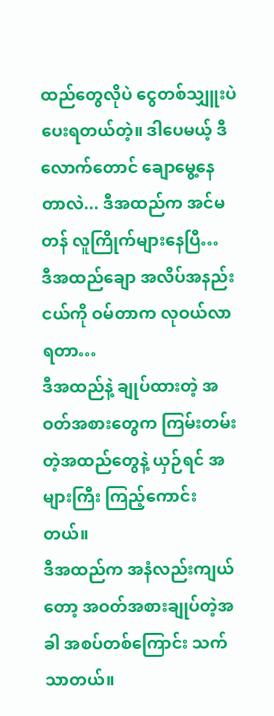ထည်တွေလိုပဲ ငွေတစ်သျှူးပဲ ပေးရတယ်တဲ့။ ဒါပေမယ့် ဒီလောက်တောင် ချောမွေ့နေတာလဲ... ဒီအထည်က အင်မတန် လူကြိုက်များနေပြီ…
ဒီအထည်ချော အလိပ်အနည်းငယ်ကို ဝမ်တာက လုဝယ်လာရတာ…
ဒီအထည်နဲ့ ချုပ်ထားတဲ့ အဝတ်အစားတွေက ကြမ်းတမ်းတဲ့အထည်တွေနဲ့ ယှဉ်ရင် အများကြီး ကြည့်ကောင်းတယ်။
ဒီအထည်က အနံလည်းကျယ်တော့ အဝတ်အစားချုပ်တဲ့အခါ အစပ်တစ်ကြောင်း သက်သာတယ်။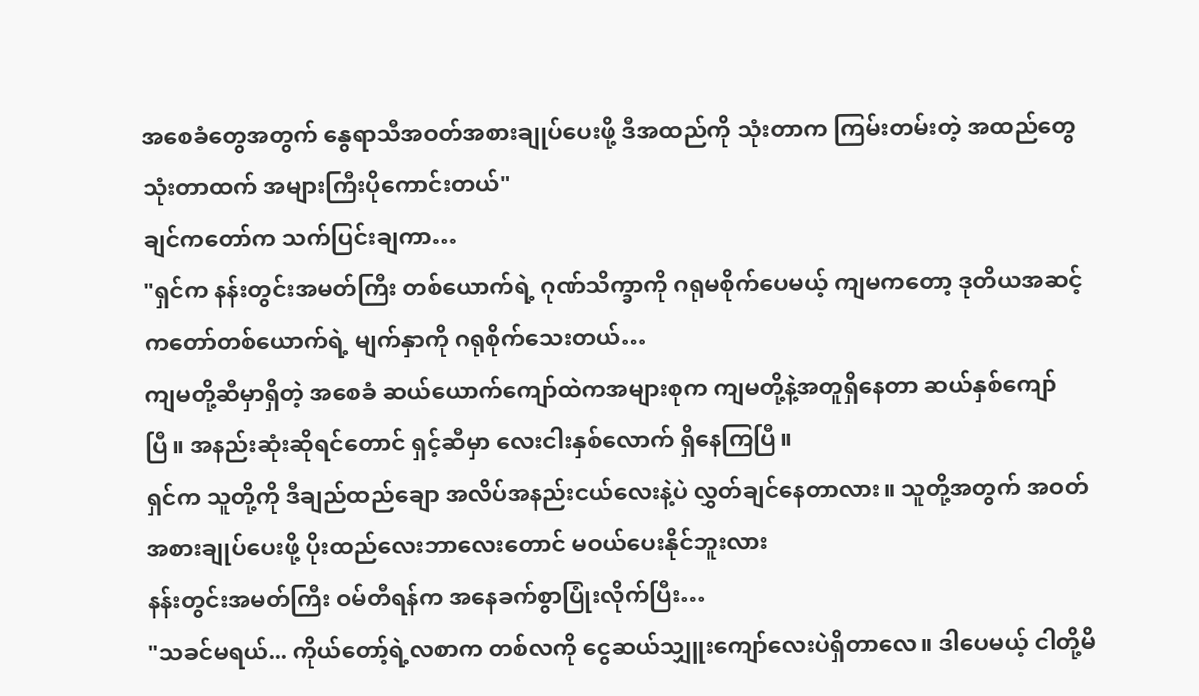အစေခံတွေအတွက် နွေရာသီအဝတ်အစားချုပ်ပေးဖို့ ဒီအထည်ကို သုံးတာက ကြမ်းတမ်းတဲ့ အထည်တွေသုံးတာထက် အများကြီးပိုကောင်းတယ်"
ချင်ကတော်က သက်ပြင်းချကာ…
"ရှင်က နန်းတွင်းအမတ်ကြီး တစ်ယောက်ရဲ့ ဂုဏ်သိက္ခာကို ဂရုမစိုက်ပေမယ့် ကျမကတော့ ဒုတိယအဆင့် ကတော်တစ်ယောက်ရဲ့ မျက်နှာကို ဂရုစိုက်သေးတယ်…
ကျမတို့ဆီမှာရှိတဲ့ အစေခံ ဆယ်ယောက်ကျော်ထဲကအများစုက ကျမတို့နဲ့အတူရှိနေတာ ဆယ်နှစ်ကျော်ပြီ။ အနည်းဆုံးဆိုရင်တောင် ရှင့်ဆီမှာ လေးငါးနှစ်လောက် ရှိနေကြပြီ။
ရှင်က သူတို့ကို ဒီချည်ထည်ချော အလိပ်အနည်းငယ်လေးနဲ့ပဲ လွှတ်ချင်နေတာလား။ သူတို့အတွက် အဝတ်အစားချုပ်ပေးဖို့ ပိုးထည်လေးဘာလေးတောင် မဝယ်ပေးနိုင်ဘူးလား
နန်းတွင်းအမတ်ကြီး ဝမ်တီရန်က အနေခက်စွာပြုံးလိုက်ပြီး…
"သခင်မရယ်... ကိုယ်တော့်ရဲ့လစာက တစ်လကို ငွေဆယ်သျှူးကျော်လေးပဲရှိတာလေ။ ဒါပေမယ့် ငါတို့မိ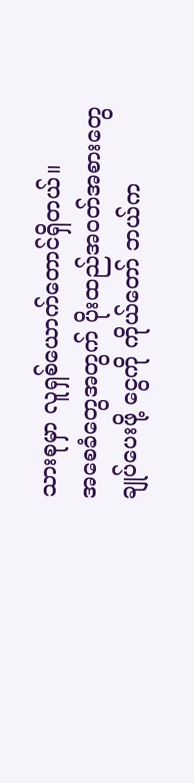သားစုမှာ လူရှစ်ယောက်တောင်ရှိတယ်။
အစေခံတွေအတွက် ပိုးထည်အဝတ်အစားတွေချုပ်ပေးဖို့ ငွေကို ကိုယ်တော် ဘယ်က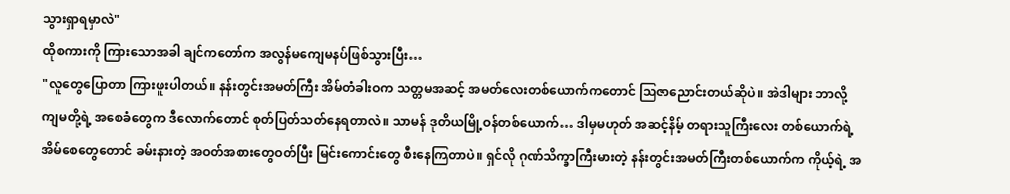သွားရှာရမှာလဲ"
ထိုစကားကို ကြားသောအခါ ချင်ကတော်က အလွန်မကျေမနပ်ဖြစ်သွားပြီး…
"လူတွေပြောတာ ကြားဖူးပါတယ်။ နန်းတွင်းအမတ်ကြီး အိမ်တံခါးဝက သတ္တမအဆင့် အမတ်လေးတစ်ယောက်ကတောင် ဩဇာညောင်းတယ်ဆိုပဲ။ အဲဒါများ ဘာလို့ ကျမတို့ရဲ့ အစေခံတွေက ဒီလောက်တောင် စုတ်ပြတ်သတ်နေရတာလဲ။ သာမန် ဒုတိယမြို့ဝန်တစ်ယောက်… ဒါမှမဟုတ် အဆင့်နိမ့် တရားသူကြီးလေး တစ်ယောက်ရဲ့ အိမ်စေတွေတောင် ခမ်းနားတဲ့ အဝတ်အစားတွေဝတ်ပြီး မြင်းကောင်းတွေ စီးနေကြတာပဲ။ ရှင်လို ဂုဏ်သိက္ခာကြီးမားတဲ့ နန်းတွင်းအမတ်ကြီးတစ်ယောက်က ကိုယ့်ရဲ့ အ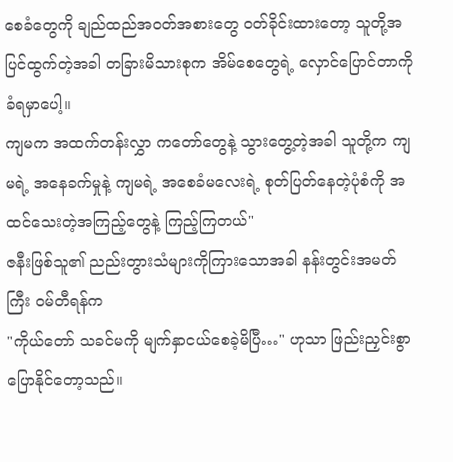စေခံတွေကို ချည်ထည်အဝတ်အစားတွေ ဝတ်ခိုင်းထားတော့ သူတို့အပြင်ထွက်တဲ့အခါ တခြားမိသားစုက အိမ်စေတွေရဲ့ လှောင်ပြောင်တာကို ခံရမှာပေါ့။
ကျမက အထက်တန်းလွှာ ကတော်တွေနဲ့ သွားတွေ့တဲ့အခါ သူတို့က ကျမရဲ့ အနေခက်မှုနဲ့ ကျမရဲ့ အစေခံမလေးရဲ့ စုတ်ပြတ်နေတဲ့ပုံစံကို အထင်သေးတဲ့အကြည့်တွေနဲ့ ကြည့်ကြတယ်"
ဇနီးဖြစ်သူ၏ ညည်းတွားသံများကိုကြားသောအခါ နန်းတွင်းအမတ်ကြီး ဝမ်တီရန်က
"ကိုယ်တော် သခင်မကို မျက်နှာငယ်စေခဲ့မိပြီ…" ဟုသာ ဖြည်းညှင်းစွာ ပြောနိုင်တော့သည်။